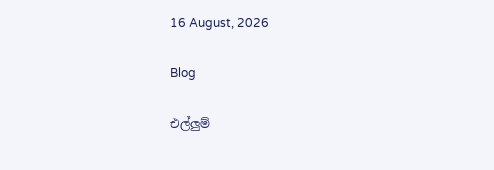16 August, 2026

Blog

එල්ලුම්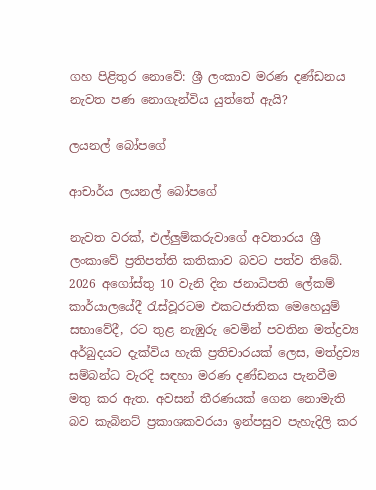ගහ පිළිතුර නොවේ: ශ්‍රී ලංකාව මරණ දණ්ඩනය නැවත පණ නොගැන්විය යුත්තේ ඇයි?

ලයනල් බෝපගේ

ආචාර්ය ලයනල් බෝපගේ

නැවත වරක්, එල්ලුම්කරුවාගේ අවතාරය ශ්‍රී ලංකාවේ ප්‍රතිපත්ති කතිකාව බවට පත්ව තිබේ. 2026 අගෝස්තු 10 වැනි දින ජනාධිපති ලේකම් කාර්යාලයේදී රැස්වූරටම එකටජාතික මෙහෙයුම් සභාවේදී, රට තුළ නැඹුරු වෙමින් පවතින මත්ද්‍රව්‍ය අර්බුදයට දැක්විය හැකි ප්‍රතිචාරයක් ලෙස, මත්ද්‍රව්‍ය සම්බන්ධ වැරදි සඳහා මරණ දණ්ඩනය පැනවීම මතු කර ඇත. අවසන් තීරණයක් ගෙන නොමැති බව කැබිනට් ප්‍රකාශකවරයා ඉන්පසුව පැහැදිලි කර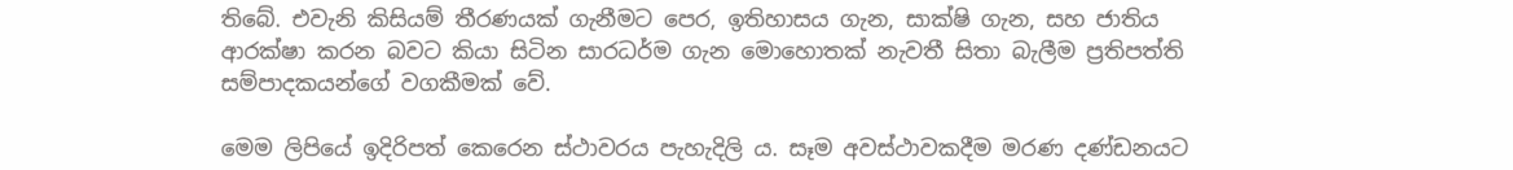තිබේ. එවැනි කිසියම් තීරණයක් ගැනීමට පෙර, ඉතිහාසය ගැන, සාක්ෂි ගැන, සහ ජාතිය ආරක්ෂා කරන බවට කියා සිටින සාරධර්ම ගැන මොහොතක් නැවතී සිතා බැලීම ප්‍රතිපත්ති සම්පාදකයන්ගේ වගකීමක් වේ.

මෙම ලිපියේ ඉදිරිපත් කෙරෙන ස්ථාවරය පැහැදිලි ය. සෑම අවස්ථාවකදීම මරණ දණ්ඩනයට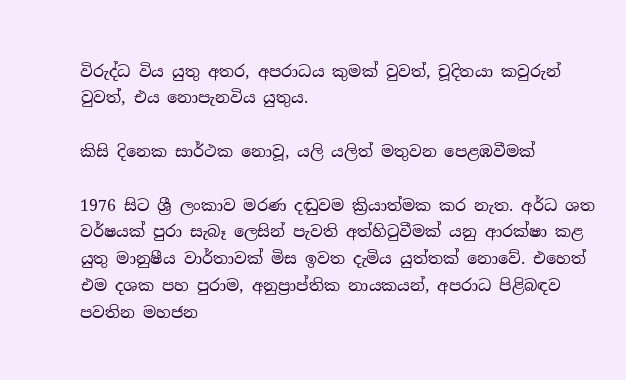විරුද්ධ විය යුතු අතර, අපරාධය කුමක් වුවත්, චූදිතයා කවුරුන් වුවත්, එය නොපැනවිය යුතුය.

කිසි දිනෙක සාර්ථක නොවූ, යලි යලිත් මතුවන පෙළඹවීමක්

1976 සිට ශ්‍රී ලංකාව මරණ දඬුවම ක්‍රියාත්මක කර නැත. අර්ධ ශත වර්ෂයක් පුරා සැබෑ ලෙසින් පැවති අත්හිටුවීමක් යනු ආරක්ෂා කළ යුතු මානුෂීය වාර්තාවක් මිස ඉවත දැමිය යුත්තක් නොවේ. එහෙත් එම දශක පහ පුරාම, අනුප්‍රාප්තික නායකයන්, අපරාධ පිළිබඳව පවතින මහජන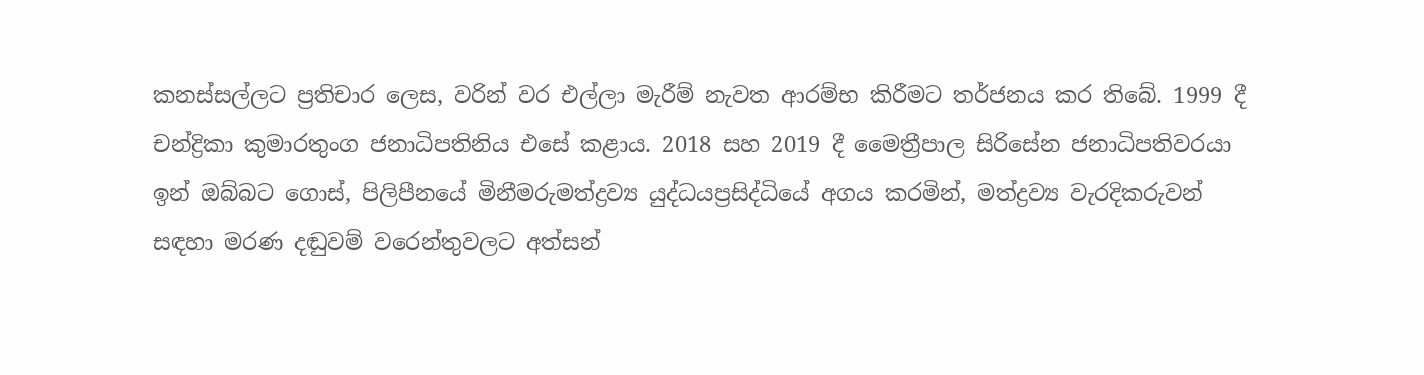කනස්සල්ලට ප්‍රතිචාර ලෙස, වරින් වර එල්ලා මැරීම් නැවත ආරම්භ කිරීමට තර්ජනය කර තිබේ. 1999 දී චන්ද්‍රිකා කුමාරතුංග ජනාධිපතිනිය එසේ කළාය. 2018 සහ 2019 දී මෛත්‍රීපාල සිරිසේන ජනාධිපතිවරයා ඉන් ඔබ්බට ගොස්, පිලිපීනයේ මිනීමරුමත්ද්‍රව්‍ය යුද්ධයප්‍රසිද්ධියේ අගය කරමින්, මත්ද්‍රව්‍ය වැරදිකරුවන් සඳහා මරණ දඬුවම් වරෙන්තුවලට අත්සන්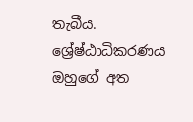තැබීය. ශ්‍රේෂ්ඨාධිකරණය ඔහුගේ අත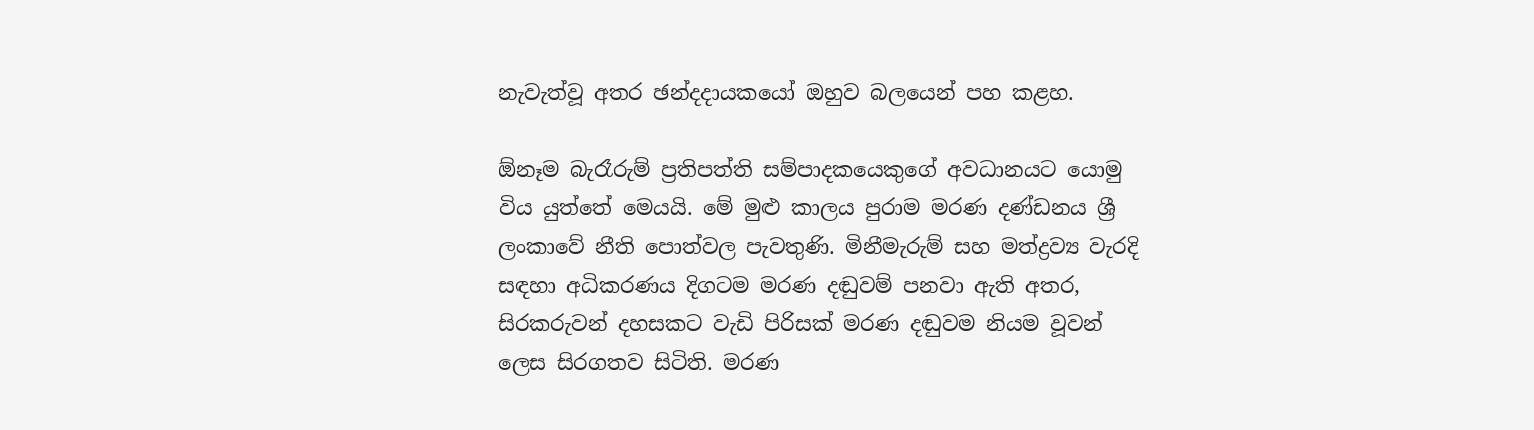නැවැත්වූ අතර ඡන්දදායකයෝ ඔහුව බලයෙන් පහ කළහ.

ඕනෑම බැරෑරුම් ප්‍රතිපත්ති සම්පාදකයෙකුගේ අවධානයට යොමු විය යුත්තේ මෙයයි. මේ මුළු කාලය පුරාම මරණ දණ්ඩනය ශ්‍රී ලංකාවේ නීති පොත්වල පැවතුණි. මිනීමැරුම් සහ මත්ද්‍රව්‍ය වැරදි සඳහා අධිකරණය දිගටම මරණ දඬුවම් පනවා ඇති අතර, සිරකරුවන් දහසකට වැඩි පිරිසක් මරණ දඬුවම නියම වූවන් ලෙස සිරගතව සිටිති. මරණ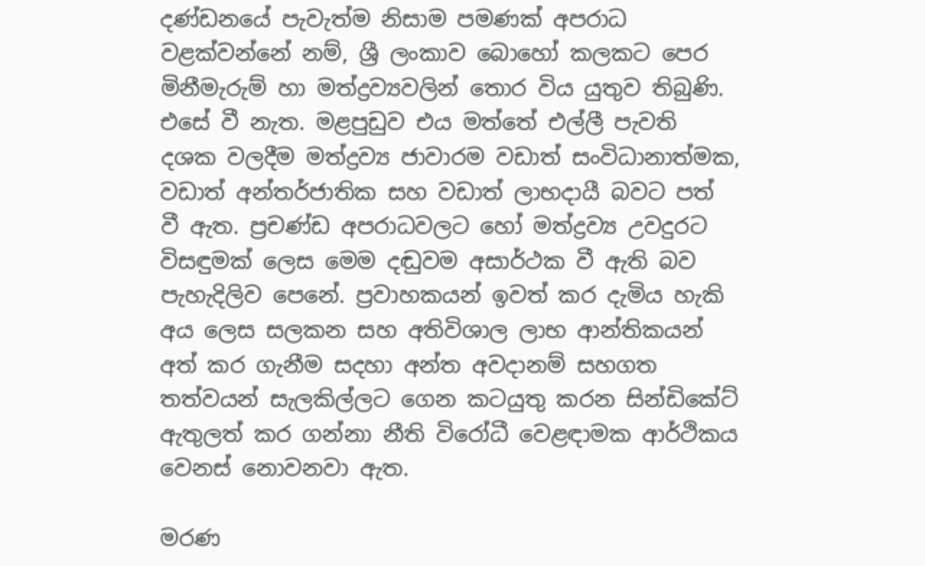දණ්ඩනයේ පැවැත්ම නිසාම පමණක් අපරාධ වළක්වන්නේ නම්, ශ්‍රී ලංකාව බොහෝ කලකට පෙර මිනීමැරුම් හා මත්ද්‍රව්‍යවලින් තොර විය යුතුව තිබුණි. එසේ වී නැත. මළපුඩුව එය මත්තේ එල්ලී පැවති දශක වලදීම මත්ද්‍රව්‍ය ජාවාරම වඩාත් සංවිධානාත්මක, වඩාත් අන්තර්ජාතික සහ වඩාත් ලාභදායී බවට පත් වී ඇත. ප්‍රචණ්ඩ අපරාධවලට හෝ මත්ද්‍රව්‍ය උවදුරට විසඳුමක් ලෙස මෙම දඬුවම අසාර්ථක වී ඇති බව පැහැදිලිව පෙනේ. ප්‍රවාහකයන් ඉවත් කර දැමිය හැකි අය ලෙස සලකන සහ අතිවිශාල ලාභ ආන්තිකයන් අත් කර ගැනීම සදහා අන්ත අවදානම් සහගත තත්වයන් සැලකිල්ලට ගෙන කටයුතු කරන සින්ඩිකේට් ඇතුලත් කර ගන්නා නීති විරෝධී වෙළඳාමක ආර්ථිකය වෙනස් නොවනවා ඇත.

මරණ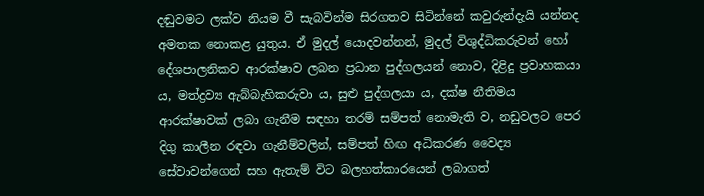දඬුවමට ලක්ව නියම වී සැබවින්ම සිරගතව සිටින්නේ කවුරුන්දැයි යන්නද අමතක නොකළ යුතුය. ඒ මුදල් යොදවන්නන්, මුදල් විශුද්ධිකරුවන් හෝ දේශපාලනිකව ආරක්ෂාව ලබන ප්‍රධාන පුද්ගලයන් නොව, දිළිදු ප්‍රවාහකයා ය, මත්ද්‍රව්‍ය ඇබ්බැහිකරුවා ය, සුළු පුද්ගලයා ය, දක්ෂ නීතිමය ආරක්ෂාවක් ලබා ගැනීම සඳහා තරම් සම්පත් නොමැති ව, නඩුවලට පෙර දිගු කාලීන රඳවා ගැනීම්වලින්, සම්පත් හිඟ අධිකරණ වෛද්‍ය සේවාවන්ගෙන් සහ ඇතැම් විට බලහත්කාරයෙන් ලබාගත්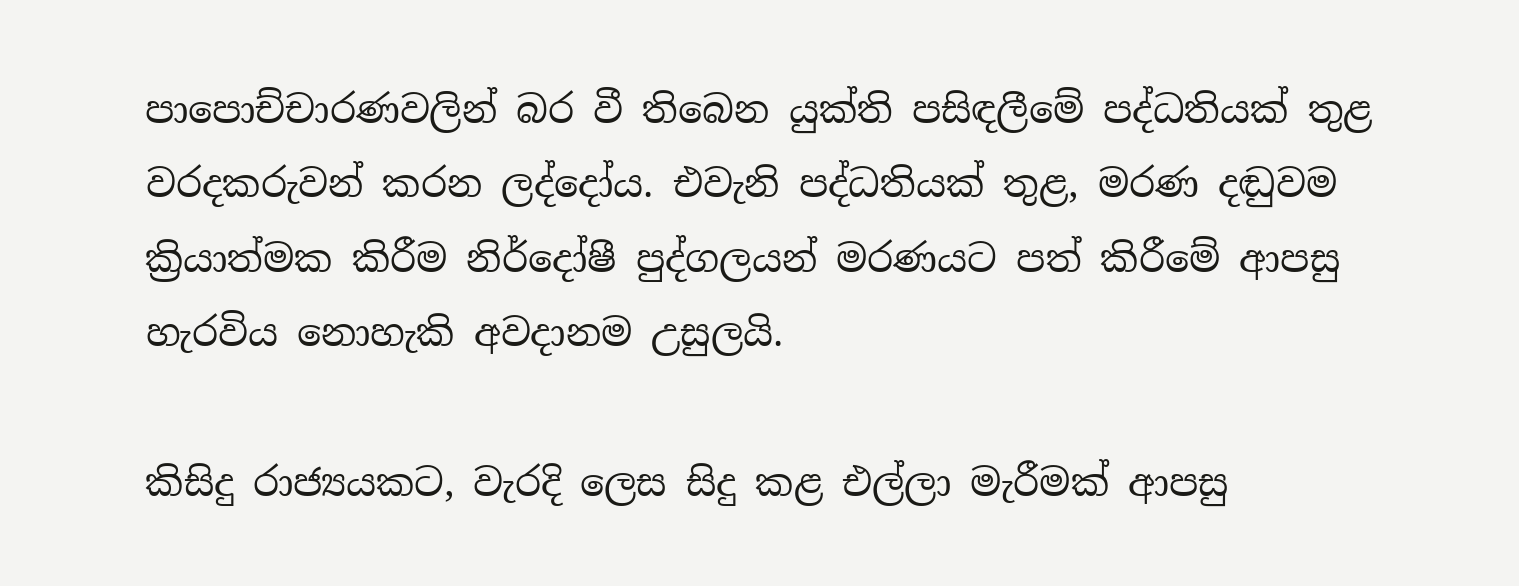පාපොච්චාරණවලින් බර වී තිබෙන යුක්ති පසිඳලීමේ පද්ධතියක් තුළ වරදකරුවන් කරන ලද්දෝය. එවැනි පද්ධතියක් තුළ, මරණ දඬුවම ක්‍රියාත්මක කිරීම නිර්දෝෂී පුද්ගලයන් මරණයට පත් කිරීමේ ආපසු හැරවිය නොහැකි අවදානම උසුලයි.

කිසිදු රාජ්‍යයකට, වැරදි ලෙස සිදු කළ එල්ලා මැරීමක් ආපසු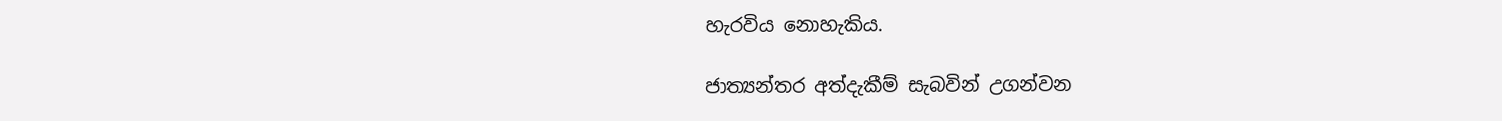හැරවිය නොහැකිය.

ජාත්‍යන්තර අත්දැකීම් සැබවින් උගන්වන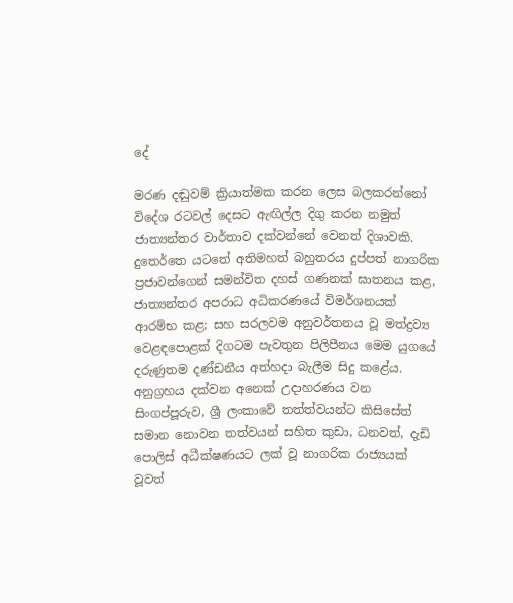දේ

මරණ දඬුවම් ක්‍රියාත්මක කරන ලෙස බලකරන්නෝ විදේශ රටවල් දෙසට ඇඟිල්ල දිගු කරන නමුත් ජාත්‍යන්තර වාර්තාව දක්වන්නේ වෙනත් දිශාවකි. දුතෙර්තෙ යටතේ අතිමහත් බහුතරය දුප්පත් නාගරික ප්‍රජාවන්ගෙන් සමන්විත දහස් ගණනක් ඝාතනය කළ, ජාත්‍යන්තර අපරාධ අධිකරණයේ විමර්ශනයක් ආරම්භ කළ; සහ සරලවම අනුවර්තනය වූ මත්ද්‍රව්‍ය වෙළඳපොළක් දිගටම පැවතුන පිලිපීනය මෙම යුගයේ දරුණුතම දණ්ඩනීය අත්හදා බැලීම සිදු කළේය. අනුග්‍රහය දක්වන අනෙක් උදාහරණය වන සිංගප්පූරුව, ශ්‍රී ලංකාවේ තත්ත්වයන්ට කිසිසේත් සමාන නොවන තත්වයන් සහිත කුඩා, ධනවත්, දැඩි පොලිස් අධීක්ෂණයට ලක් වූ නාගරික රාජ්‍යයක් වූවත්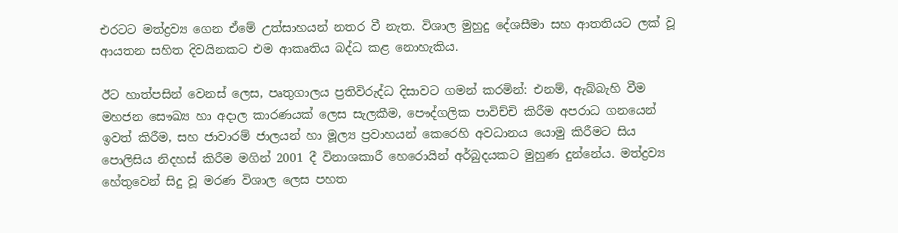එරටට මත්ද්‍රව්‍ය ගෙන ඒමේ උත්සාහයන් නතර වී නැත. විශාල මුහුදු දේශසීමා සහ ආතතියට ලක් වූ ආයතන සහිත දිවයිනකට එම ආකෘතිය බද්ධ කළ නොහැකිය.

ඊට හාත්පසින් වෙනස් ලෙස, පෘතුගාලය ප්‍රතිවිරුද්ධ දිසාවට ගමන් කරමින්: එනම්, ඇබ්බැහි වීම මහජන සෞඛ්‍ය හා අදාල කාරණයක් ලෙස සැලකීම, පෞද්ගලික පාවිච්චි කිරීම අපරාධ ගනයෙන් ඉවත් කිරීම, සහ ජාවාරම් ජාලයන් හා මූල්‍ය ප්‍රවාහ‍යන් කෙරෙහි අවධානය යොමු කිරීමට සිය පොලිසිය නිදහස් කිරීම මගින් 2001 දී විනාශකාරී හෙරොයින් අර්බුදයකට මුහුණ දුන්නේය. මත්ද්‍රව්‍ය හේතුවෙන් සිදු වූ මරණ විශාල ලෙස පහත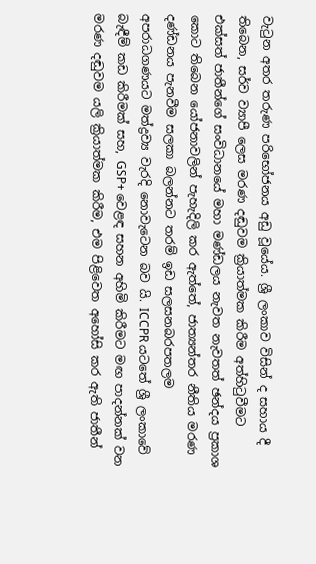වැටුන අතර තරුණ පරිභෝජනය අඩු වූයේය. ශ්‍රී ලංකාව විසින් ද සහාය දී තිබෙන, සර්ව ව්‍යාපී ලෙස මරණ දඬුවම ක්‍රියාත්මක කිරීම අත්හිටුවීමට එක්සත් ජාතීන්ගේ සංවිධානයේ මහා මණ්ඩලය නැවත නැවතත් ඡන්දය ප්‍රකාශ කොට තිබෙන යෝජනාවලින් පැහැදිලි කර ඇත්තේ, ජාත්‍යන්තර නීතිය මරණ දණ්ඩනය පැනවීම සලකා බලන්නට තරම් ඉඩ සලසනබරපතලම අපරාධගණයට මත්ද්‍රව්‍ය වැරදි නොවැටෙන බව යි. ICCPR යටතේ ශ්‍රී ලංකාවේ බැඳීම් කඩ කිරීමක් සහ, GSP+ වෙළඳ සහන අහිමි කිරීමට මඟ පාදන්නක් වන මරණ දඬුවම යලි ක්‍රියාත්මක කිරීම, එම පිළිවෙත අහෝසි කර ඇති ජාතීන්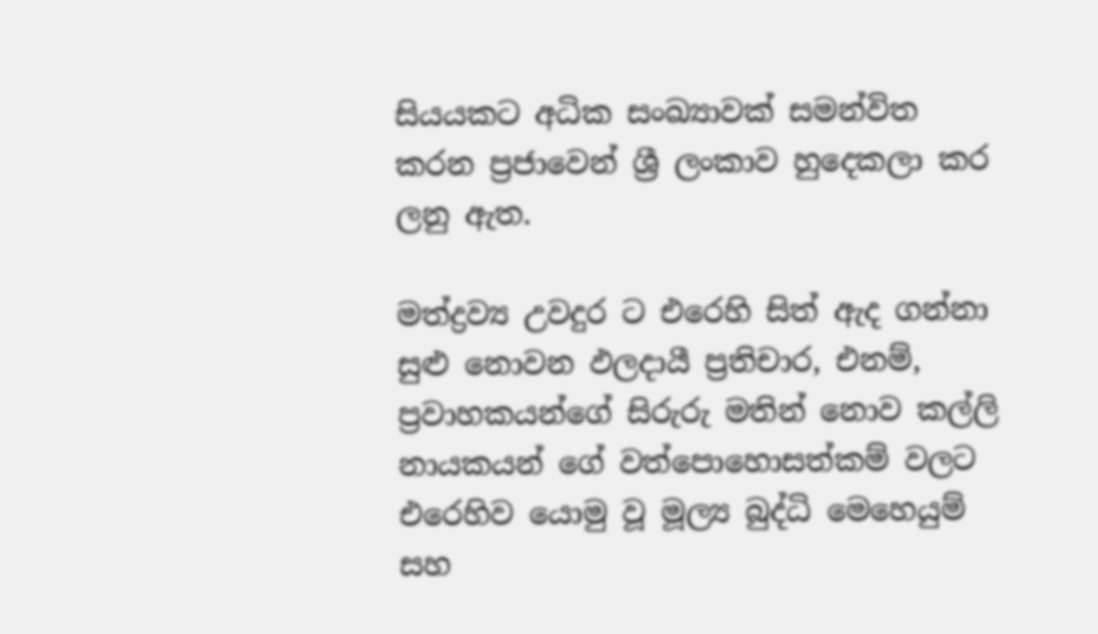සියයකට අධික සංඛ්‍යාවක් සමන්විත කරන ප්‍රජාවෙන් ශ්‍රී ලංකාව හුදෙකලා කර ලනු ඇත.

මත්ද්‍රව්‍ය උවදුර ට එරෙහි සිත් ඇද ගන්නා සුළු නොවන ඵලදායී ප්‍රතිචාර, එනම්, ප්‍රවාහකයන්ගේ සිරුරු මතින් නොව කල්ලි නායකයන් ගේ වත්පොහොසත්කම් වලට එරෙහිව යොමු වූ මූල්‍ය බුද්ධි මෙහෙයුම් සහ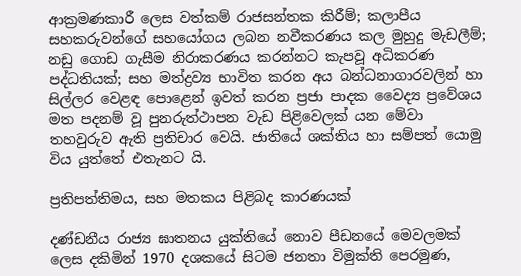ආක්‍රමණකාරී ලෙස වත්කම් රාජසන්තක කිරීම්; කලාපීය සහකරුවන්ගේ සහයෝගය ලබන නවීකරණය කල මුහුදු මැඩලීම්; නඩු ගොඩ ගැසීම නිරාකරණය කරන්නට කැපවූ අධිකරණ පද්ධතියක්; සහ මත්ද්‍රව්‍ය භාවිත කරන අය බන්ධනාගාරවලින් හා සිල්ලර වෙළඳ පොළෙන් ඉවත් කරන ප්‍රජා පාදක වෛද්‍ය ප්‍රවේශය මත පදනම් වූ පුනරුත්ථාපන වැඩ පිළිවෙලක් යන මේවා තහවුරුව ඇති ප්‍රතිචාර වෙයි. ජාතියේ ශක්තිය හා සම්පත් යොමු විය යුත්තේ එතැනට යි.

ප්‍රතිපත්තිමය, සහ මතකය පිළිබද කාරණයක්

දණ්ඩනීය රාජ්‍ය ඝාතනය යුක්තියේ නොව පීඩනයේ මෙවලමක් ලෙස දකිමින් 1970 දශකයේ සිටම ජනතා විමුක්ති පෙරමුණ,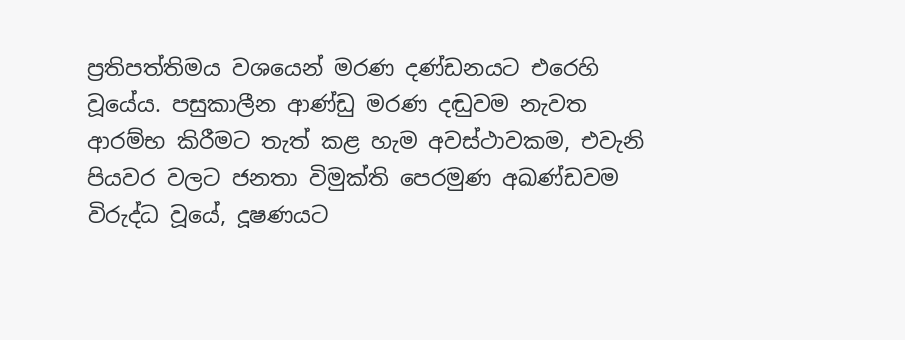ප්‍රතිපත්තිමය වශයෙන් මරණ දණ්ඩනයට එරෙහි වූයේය. පසුකාලීන ආණ්ඩු මරණ දඬුවම නැවත ආරම්භ කිරීමට තැත් කළ හැම අවස්ථාවකම, එවැනි පියවර වලට ජනතා විමුක්ති පෙරමුණ අඛණ්ඩවම විරුද්ධ වූයේ, දූෂණයට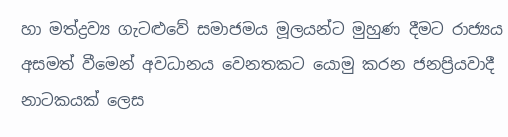හා මත්ද්‍රව්‍ය ගැටළුවේ සමාජමය මූලයන්ට මුහුණ දීමට රාජ්‍යය අසමත් වීමෙන් අවධානය වෙනතකට යොමු කරන ජනප්‍රියවාදී නාටකයක් ලෙස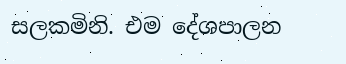සලකමිනි. එම දේශපාලන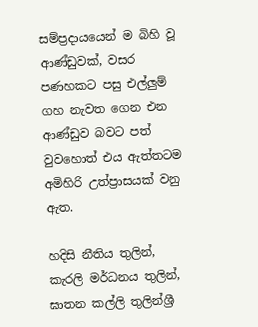සම්ප්‍රදායයෙන් ම බිහි වූ ආණ්ඩුවක්, වසර පණහකට පසු එල්ලුම් ගහ නැවත ගෙන එන ආණ්ඩුව බවට පත් වුවහොත් එය ඇත්තටම අමිහිරි උත්ප්‍රාසයක් වනු ඇත.

හදිසි නීතිය තුලින්, කැරලි මර්ධනය තුලින්, ඝාතන කල්ලි තුලින්ශ්‍රී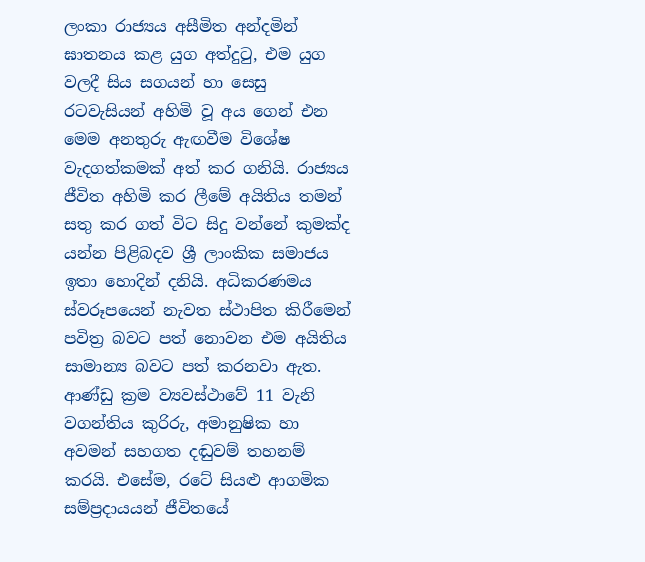ලංකා රාජ්‍යය අසීමිත අන්දමින් ඝාතනය කළ යුග අත්දුටු, එම යුග වලදී සිය සගයන් හා සෙසු රටවැසියන් අහිමි වූ අය ගෙන් එන මෙම අනතුරු ඇඟවීම විශේෂ වැදගත්කමක් අත් කර ගනියි. රාජ්‍යය ජීවිත අහිමි කර ලීමේ අයිතිය තමන් සතු කර ගත් විට සිදු වන්නේ කුමක්ද යන්න පිළිබදව ශ්‍රී ලාංකික සමාජය ඉතා හොදින් දනියි. අධිකරණමය ස්වරූපයෙන් නැවත ස්ථාපිත කිරීමෙන් පවිත්‍ර බවට පත් නොවන එම අයිතිය සාමාන්‍ය බවට පත් කරනවා ඇත. ආණ්ඩු ක්‍රම ව්‍යවස්ථාවේ 11 වැනි වගන්තිය කුරිරු, අමානුෂික හා අවමන් සහගත දඬුවම් තහනම් කරයි. එසේම, රටේ සියළු ආගමික සම්ප්‍රදායයන් ජීවිතයේ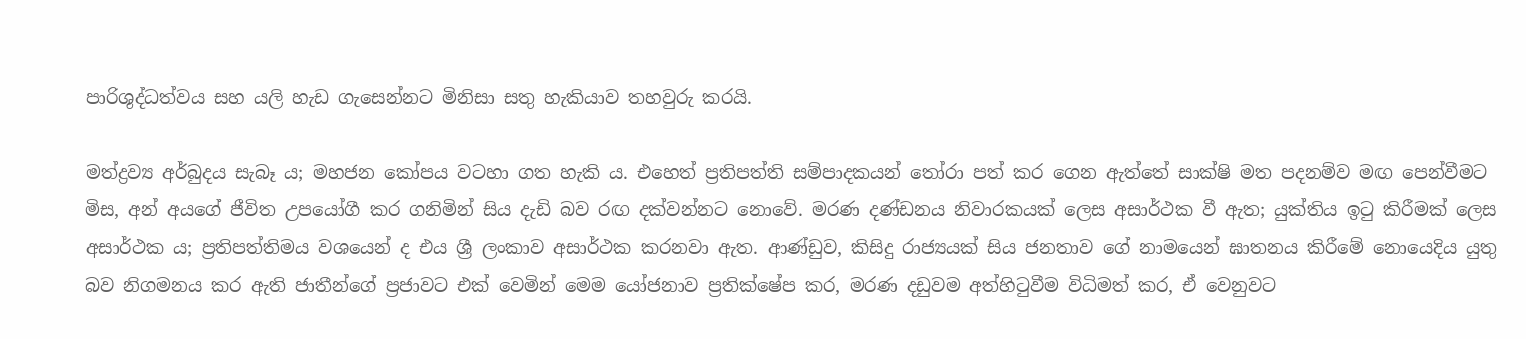පාරිශුද්ධත්වය සහ යලි හැඩ ගැසෙන්නට මිනිසා සතු හැකියාව තහවුරු කරයි.

මත්ද්‍රව්‍ය අර්බුදය සැබෑ ය; මහජන කෝපය වටහා ගත හැකි ය. එහෙත් ප්‍රතිපත්ති සම්පාදකයන් තෝරා පත් කර ගෙන ඇත්තේ සාක්ෂි මත පදනම්ව මඟ පෙන්වීමට මිස, අන් අයගේ ජීවිත උපයෝගී කර ගනිමින් සිය දැඩි බව රඟ දක්වන්නට නොවේ. මරණ දණ්ඩනය නිවාරකයක් ලෙස අසාර්ථක වී ඇත; යුක්තිය ඉටු කිරීමක් ලෙස අසාර්ථක ය; ප්‍රතිපත්තිමය වශයෙන් ද එය ශ්‍රී ලංකාව අසාර්ථක කරනවා ඇත. ආණ්ඩුව, කිසිදු රාජ්‍යයක් සිය ජනතාව ගේ නාමයෙන් ඝාතනය කිරීමේ නොයෙදිය යුතු බව නිගමනය කර ඇති ජාතීන්ගේ ප්‍රජාවට එක් වෙමින් මෙම යෝජනාව ප්‍රතික්ෂේප කර, මරණ දඩුවම අත්හිටුවීම විධිමත් කර, ඒ වෙනුවට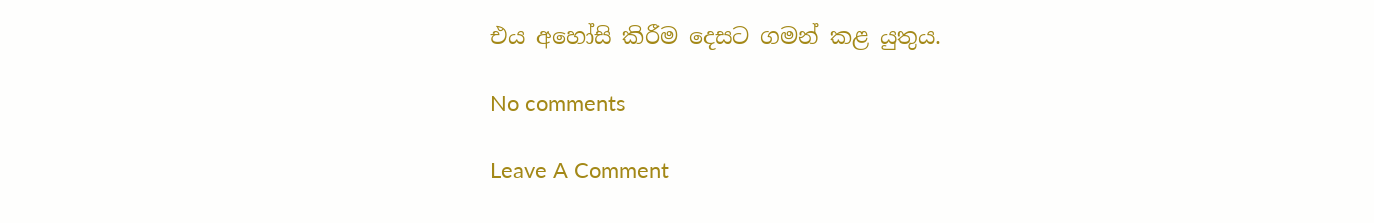එය අහෝසි කිරීම දෙසට ගමන් කළ යුතුය.

No comments

Leave A Comment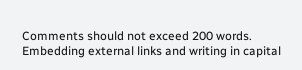Comments should not exceed 200 words. Embedding external links and writing in capital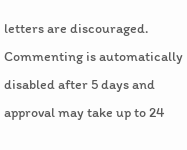letters are discouraged. Commenting is automatically disabled after 5 days and approval may take up to 24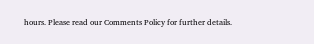hours. Please read our Comments Policy for further details.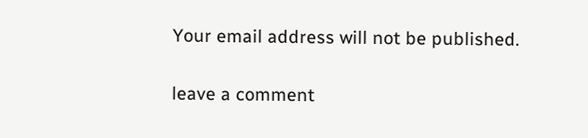Your email address will not be published.

leave a comment